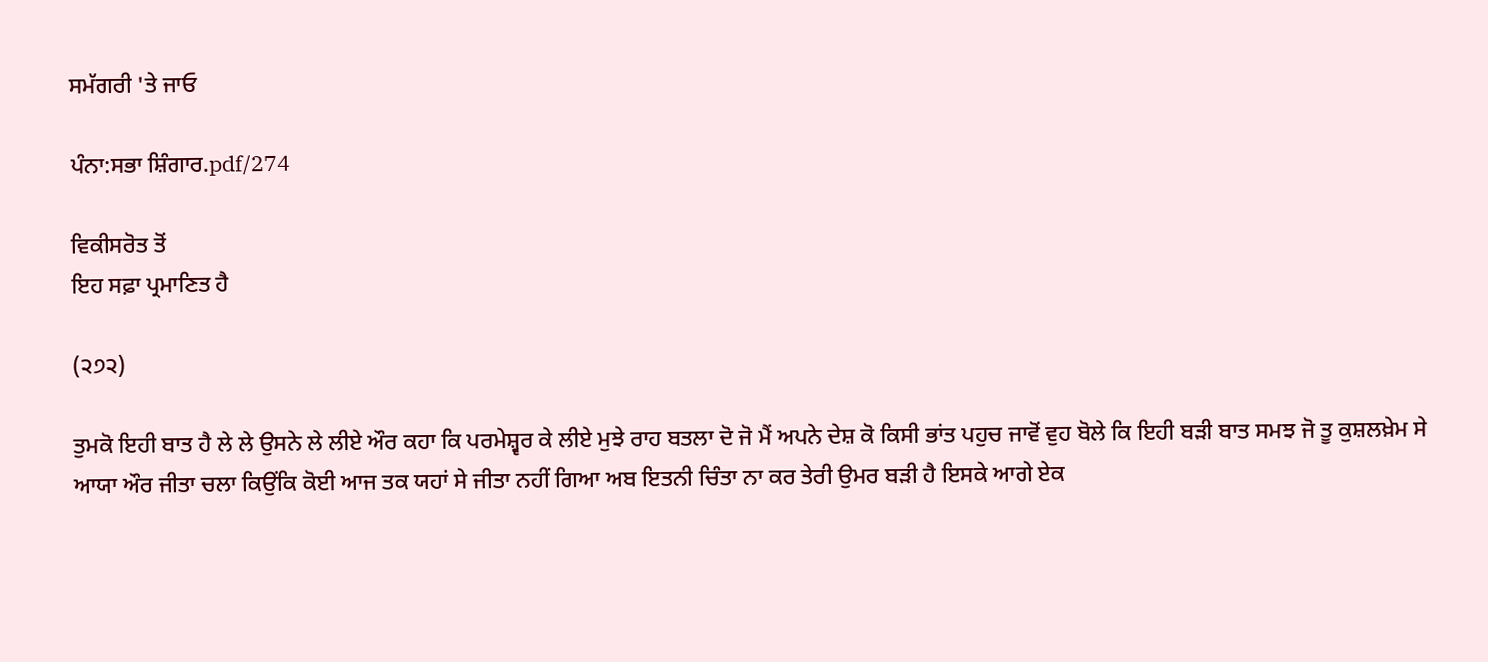ਸਮੱਗਰੀ 'ਤੇ ਜਾਓ

ਪੰਨਾ:ਸਭਾ ਸ਼ਿੰਗਾਰ.pdf/274

ਵਿਕੀਸਰੋਤ ਤੋਂ
ਇਹ ਸਫ਼ਾ ਪ੍ਰਮਾਣਿਤ ਹੈ

(੨੭੨)

ਤੁਮਕੋ ਇਹੀ ਬਾਤ ਹੈ ਲੇ ਲੇ ਉਸਨੇ ਲੇ ਲੀਏ ਔਰ ਕਹਾ ਕਿ ਪਰਮੇਸ਼੍ਵਰ ਕੇ ਲੀਏ ਮੁਝੇ ਰਾਹ ਬਤਲਾ ਦੋ ਜੋ ਮੈਂ ਅਪਨੇ ਦੇਸ਼ ਕੋ ਕਿਸੀ ਭਾਂਤ ਪਹੁਚ ਜਾਵੋਂ ਵੁਹ ਬੋਲੇ ਕਿ ਇਹੀ ਬੜੀ ਬਾਤ ਸਮਝ ਜੋ ਤੂ ਕੁਸ਼ਲਖ਼ੇਮ ਸੇ ਆਯਾ ਔਰ ਜੀਤਾ ਚਲਾ ਕਿਉਂਕਿ ਕੋਈ ਆਜ ਤਕ ਯਹਾਂ ਸੇ ਜੀਤਾ ਨਹੀਂ ਗਿਆ ਅਬ ਇਤਨੀ ਚਿੰਤਾ ਨਾ ਕਰ ਤੇਰੀ ਉਮਰ ਬੜੀ ਹੈ ਇਸਕੇ ਆਗੇ ਏਕ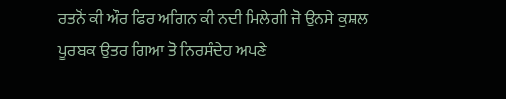ਰਤਨੋਂ ਕੀ ਔਰ ਫਿਰ ਅਗਿਨ ਕੀ ਨਦੀ ਮਿਲੇਗੀ ਜੋ ਉਨਸੇ ਕੁਸ਼ਲ ਪੂਰਬਕ ਉਤਰ ਗਿਆ ਤੋ ਨਿਰਸੰਦੇਹ ਅਪਣੇ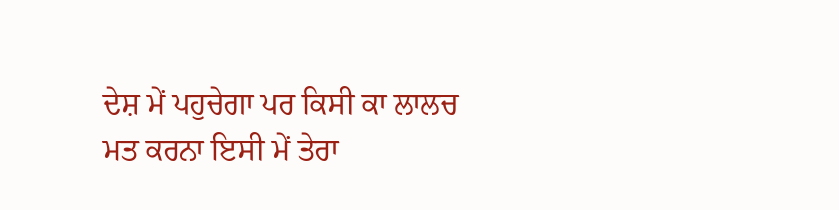ਦੇਸ਼ ਮੇਂ ਪਹੁਚੇਗਾ ਪਰ ਕਿਸੀ ਕਾ ਲਾਲਚ ਮਤ ਕਰਨਾ ਇਸੀ ਮੇਂ ਤੇਰਾ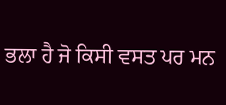ਭਲਾ ਹੈ ਜੋ ਕਿਸੀ ਵਸਤ ਪਰ ਮਨ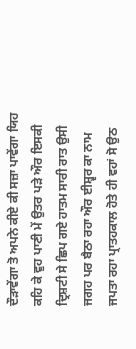ਦੌੜਾਵੇਂਗਾ ਤੋ ਅਪਨੇ ਕੀਏ ਕੀ ਸਜ਼ਾ ਪਾਵੇਂਗਾ ਯਿਹ ਕਹਿ ਕੇ ਵੁਹ ਪਾਣੀ ਮੇਂ ਉਤਰ ਪੜੇ ਔਰ ਇਸਕੀ ਦ੍ਰਿਸ਼ਟੀ ਸੇ ਛਿਪ ਗਏ ਹਾਤਮ ਸਾਰੀ ਰਾਤ ਉਸੀ ਜਗਹ ਪਰ ਬੈਠਾ ਰਹਾ ਔਰ ਈਸ਼੍ਵਰ ਕਾ ਨਾਮ ਜਪਤਾ ਰਹਾ ਪ੍ਰਾਤਹਕਾਲ ਹੋਤੇ ਹੀ ਵਹਾਂ ਸੋ ਉਠ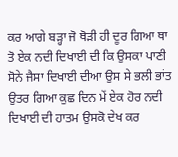ਕਰ ਆਗੇ ਬੜ੍ਹਾ ਜੋ ਥੋੜੀ ਹੀ ਦੂਰ ਗਿਆ ਥਾ ਤੋ ਏਕ ਨਦੀ ਦਿਖਾਈ ਦੀ ਕਿ ਉਸਕਾ ਪਾਣੀ ਸੋਨੇ ਜੈਸਾ ਦਿਖਾਈ ਦੀਆ ਉਸ ਸੇ ਭਲੀ ਭਾਂਤ ਉਤਰ ਗਿਆ ਕੁਛ ਦਿਨ ਮੇਂ ਏਕ ਹੋਰ ਨਦੀ ਦਿਖਾਈ ਦੀ ਹਾਤਮ ਉਸਕੋ ਦੇਖ ਕਰ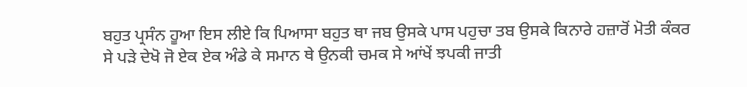ਬਹੁਤ ਪ੍ਰਸੰਨ ਹੂਆ ਇਸ ਲੀਏ ਕਿ ਪਿਆਸਾ ਬਹੁਤ ਥਾ ਜਬ ਉਸਕੇ ਪਾਸ ਪਹੁਚਾ ਤਬ ਉਸਕੇ ਕਿਨਾਰੇ ਹਜ਼ਾਰੋਂ ਮੋਤੀ ਕੰਕਰ ਸੇ ਪੜੇ ਦੇਖੋ ਜੋ ਏਕ ਏਕ ਅੰਡੇ ਕੇ ਸਮਾਨ ਥੇ ਉਨਕੀ ਚਮਕ ਸੇ ਆਂਖੇਂ ਝਪਕੀ ਜਾਤੀ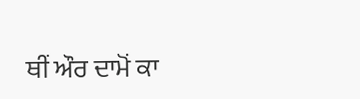ਥੀਂ ਔਰ ਦਾਮੋਂ ਕਾ